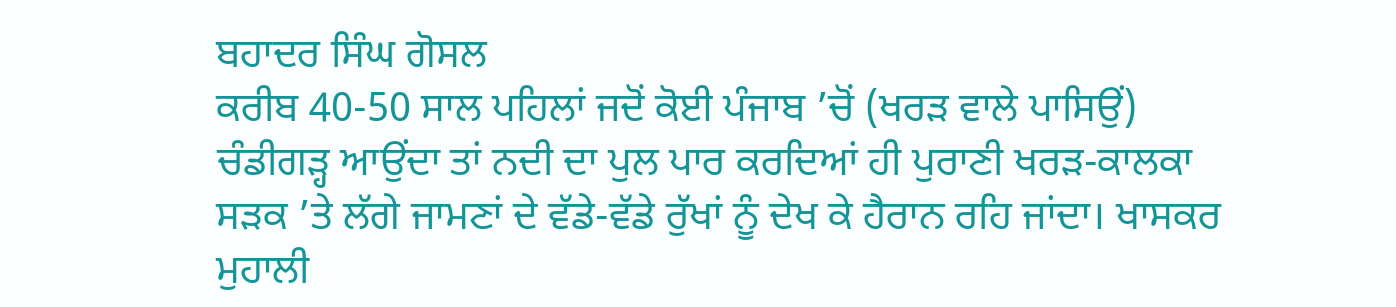ਬਹਾਦਰ ਸਿੰਘ ਗੋਸਲ
ਕਰੀਬ 40-50 ਸਾਲ ਪਹਿਲਾਂ ਜਦੋਂ ਕੋਈ ਪੰਜਾਬ ’ਚੋਂ (ਖਰੜ ਵਾਲੇ ਪਾਸਿਉਂ) ਚੰਡੀਗੜ੍ਹ ਆਉਂਦਾ ਤਾਂ ਨਦੀ ਦਾ ਪੁਲ ਪਾਰ ਕਰਦਿਆਂ ਹੀ ਪੁਰਾਣੀ ਖਰੜ-ਕਾਲਕਾ ਸੜਕ ’ਤੇ ਲੱਗੇ ਜਾਮਣਾਂ ਦੇ ਵੱਡੇ-ਵੱਡੇ ਰੁੱਖਾਂ ਨੂੰ ਦੇਖ ਕੇ ਹੈਰਾਨ ਰਹਿ ਜਾਂਦਾ। ਖਾਸਕਰ ਮੁਹਾਲੀ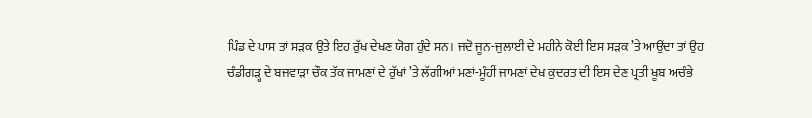ਪਿੰਡ ਦੇ ਪਾਸ ਤਾਂ ਸੜਕ ਉਤੇ ਇਹ ਰੁੱਖ ਦੇਖਣ ਯੋਗ ਹੁੰਦੇ ਸਨ। ਜਦੋ ਜੂਨ-ਜੁਲਾਈ ਦੇ ਮਹੀਨੇ ਕੋਈ ਇਸ ਸੜਕ ’ਤੇ ਆਉਂਦਾ ਤਾਂ ਉਹ ਚੰਡੀਗੜ੍ਹ ਦੇ ਬਜਵਾੜਾ ਚੌਕ ਤੱਕ ਜਾਮਣਾਂ ਦੇ ਰੁੱਖਾਂ ’ਤੇ ਲੱਗੀਆਂ ਮਣਾਂ-ਮੂੰਹੀਂ ਜਾਮਣਾਂ ਦੇਖ ਕੁਦਰਤ ਦੀ ਇਸ ਦੇਣ ਪ੍ਰਤੀ ਖੂਬ ਅਚੰਭੇ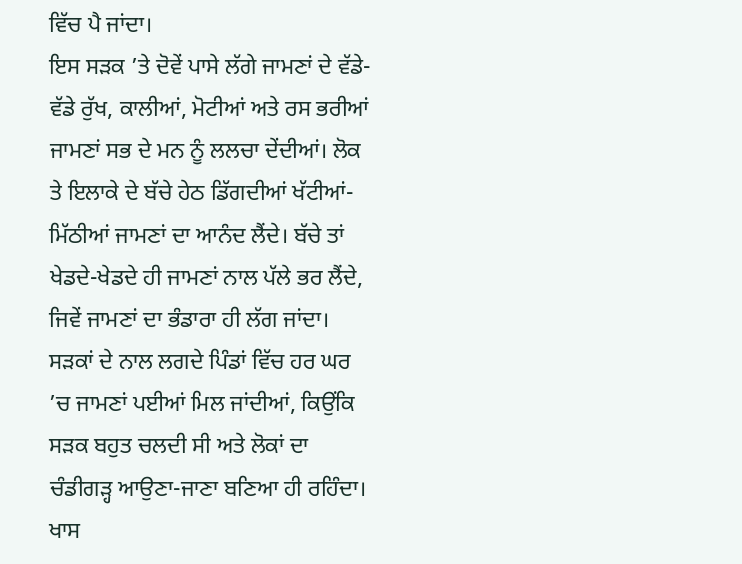ਵਿੱਚ ਪੈ ਜਾਂਦਾ।
ਇਸ ਸੜਕ ’ਤੇ ਦੋਵੇਂ ਪਾਸੇ ਲੱਗੇ ਜਾਮਣਾਂ ਦੇ ਵੱਡੇ-ਵੱਡੇ ਰੁੱਖ, ਕਾਲੀਆਂ, ਮੋਟੀਆਂ ਅਤੇ ਰਸ ਭਰੀਆਂ ਜਾਮਣਾਂ ਸਭ ਦੇ ਮਨ ਨੂੰ ਲਲਚਾ ਦੇਂਦੀਆਂ। ਲੋਕ ਤੇ ਇਲਾਕੇ ਦੇ ਬੱਚੇ ਹੇਠ ਡਿੱਗਦੀਆਂ ਖੱਟੀਆਂ-ਮਿੱਠੀਆਂ ਜਾਮਣਾਂ ਦਾ ਆਨੰਦ ਲੈਂਦੇ। ਬੱਚੇ ਤਾਂ ਖੇਡਦੇ-ਖੇਡਦੇ ਹੀ ਜਾਮਣਾਂ ਨਾਲ ਪੱਲੇ ਭਰ ਲੈਂਦੇ, ਜਿਵੇਂ ਜਾਮਣਾਂ ਦਾ ਭੰਡਾਰਾ ਹੀ ਲੱਗ ਜਾਂਦਾ। ਸੜਕਾਂ ਦੇ ਨਾਲ ਲਗਦੇ ਪਿੰਡਾਂ ਵਿੱਚ ਹਰ ਘਰ ’ਚ ਜਾਮਣਾਂ ਪਈਆਂ ਮਿਲ ਜਾਂਦੀਆਂ, ਕਿਉਂਕਿ ਸੜਕ ਬਹੁਤ ਚਲਦੀ ਸੀ ਅਤੇ ਲੋਕਾਂ ਦਾ ਚੰਡੀਗੜ੍ਹ ਆਉਣਾ-ਜਾਣਾ ਬਣਿਆ ਹੀ ਰਹਿੰਦਾ। ਖਾਸ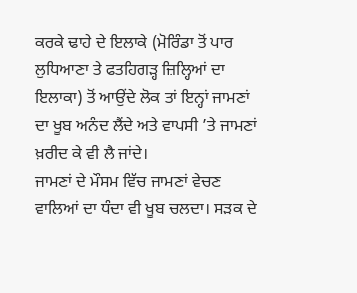ਕਰਕੇ ਢਾਹੇ ਦੇ ਇਲਾਕੇ (ਮੋਰਿੰਡਾ ਤੋਂ ਪਾਰ ਲੁਧਿਆਣਾ ਤੇ ਫਤਹਿਗੜ੍ਹ ਜ਼ਿਲ੍ਹਿਆਂ ਦਾ ਇਲਾਕਾ) ਤੋਂ ਆਉਂਦੇ ਲੋਕ ਤਾਂ ਇਨ੍ਹਾਂ ਜਾਮਣਾਂ ਦਾ ਖੂਬ ਅਨੰਦ ਲੈਂਦੇ ਅਤੇ ਵਾਪਸੀ ’ਤੇ ਜਾਮਣਾਂ ਖ਼ਰੀਦ ਕੇ ਵੀ ਲੈ ਜਾਂਦੇ।
ਜਾਮਣਾਂ ਦੇ ਮੌਸਮ ਵਿੱਚ ਜਾਮਣਾਂ ਵੇਚਣ ਵਾਲਿਆਂ ਦਾ ਧੰਦਾ ਵੀ ਖੂਬ ਚਲਦਾ। ਸੜਕ ਦੇ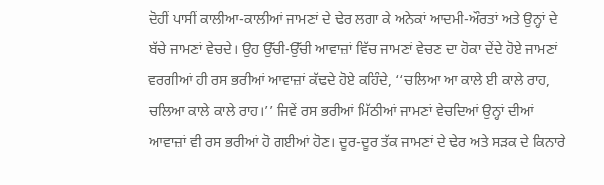ਦੋਹੀਂ ਪਾਸੀਂ ਕਾਲੀਆ-ਕਾਲੀਆਂ ਜਾਮਣਾਂ ਦੇ ਢੇਰ ਲਗਾ ਕੇ ਅਨੇਕਾਂ ਆਦਮੀ-ਔਰਤਾਂ ਅਤੇ ਉਨ੍ਹਾਂ ਦੇ ਬੱਚੇ ਜਾਮਣਾਂ ਵੇਚਦੇ। ਉਹ ਉੱਚੀ-ਉੱਚੀ ਆਵਾਜ਼ਾਂ ਵਿੱਚ ਜਾਮਣਾਂ ਵੇਚਣ ਦਾ ਹੋਕਾ ਦੇਂਦੇ ਹੋਏ ਜਾਮਣਾਂ ਵਰਗੀਆਂ ਹੀ ਰਸ ਭਰੀਆਂ ਆਵਾਜ਼ਾਂ ਕੱਢਦੇ ਹੋਏ ਕਹਿੰਦੇ, ‘‘ਚਲਿਆ ਆ ਕਾਲੇ ਈ ਕਾਲੇ ਰਾਹ, ਚਲਿਆ ਕਾਲੇ ਕਾਲੇ ਰਾਹ।’’ ਜਿਵੇਂ ਰਸ ਭਰੀਆਂ ਮਿੱਠੀਆਂ ਜਾਮਣਾਂ ਵੇਚਦਿਆਂ ਉਨ੍ਹਾਂ ਦੀਆਂ ਆਵਾਜ਼ਾਂ ਵੀ ਰਸ ਭਰੀਆਂ ਹੋ ਗਈਆਂ ਹੋਣ। ਦੂਰ-ਦੂਰ ਤੱਕ ਜਾਮਣਾਂ ਦੇ ਢੇਰ ਅਤੇ ਸੜਕ ਦੇ ਕਿਨਾਰੇ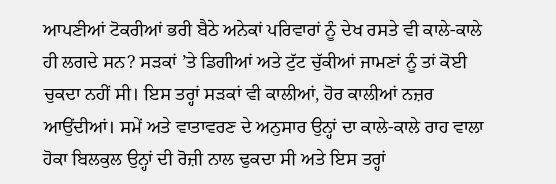ਆਪਣੀਆਂ ਟੋਕਰੀਆਂ ਭਰੀ ਬੈਠੇ ਅਨੇਕਾਂ ਪਰਿਵਾਰਾਂ ਨੂੰ ਦੇਖ ਰਸਤੇ ਵੀ ਕਾਲੇ-ਕਾਲੇ ਹੀ ਲਗਦੇ ਸਨ? ਸੜਕਾਂ ’ਤੇ ਡਿਗੀਆਂ ਅਤੇ ਟੁੱਟ ਚੁੱਕੀਆਂ ਜਾਮਣਾਂ ਨੂੰ ਤਾਂ ਕੋਈ ਚੁਕਦਾ ਨਹੀਂ ਸੀ। ਇਸ ਤਰ੍ਹਾਂ ਸੜਕਾਂ ਵੀ ਕਾਲੀਆਂ, ਹੋਰ ਕਾਲੀਆਂ ਨਜ਼ਰ ਆਉਂਦੀਆਂ। ਸਮੇਂ ਅਤੇ ਵਾਤਾਵਰਣ ਦੇ ਅਨੁਸਾਰ ਉਨ੍ਹਾਂ ਦਾ ਕਾਲੇ-ਕਾਲੇ ਰਾਹ ਵਾਲਾ ਹੋਕਾ ਬਿਲਕੁਲ ਉਨ੍ਹਾਂ ਦੀ ਰੋਜ਼ੀ ਨਾਲ ਢੁਕਦਾ ਸੀ ਅਤੇ ਇਸ ਤਰ੍ਹਾਂ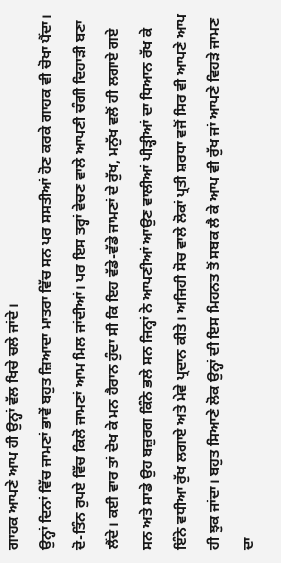ਗਾਹਕ ਆਪਣੇ ਆਪ ਹੀ ਉਨ੍ਹਾਂ ਵੱਲ ਖਿਚੇ ਚਲੇ ਜਾਂਦੇ।
ਉਨ੍ਹਾਂ ਦਿਨਾਂ ਵਿੱਚ ਜਾਮਣਾਂ ਭਾਵੇਂ ਬਹੁਤ ਜ਼ਿਆਦਾ ਮਾਤਰਾ ਵਿੱਚ ਸਨ ਪਰ ਸਸਤੀਆਂ ਹੋਣ ਕਰਕੇ ਗਾਹਕ ਵੀ ਚੋਖਾ ਪੈਂਦਾ। ਦੋ-ਤਿੰਨ ਰੁਪਏ ਵਿੱਚ ਕਿਲੋ ਜਾਮਣਾਂ ਆਮ ਮਿਲ ਜਾਂਦੀਆਂ। ਪਰ ਇਸ ਤਰ੍ਹਾਂ ਵੇਚਣ ਵਾਲੇ ਆਪਣੀ ਚੰਗੀ ਦਿਹਾੜੀ ਬਣਾ ਲੈਂਦੇ। ਕਈ ਵਾਰ ਤਾਂ ਦੇਖ ਕੇ ਮਨ ਹੈਰਾਨ ਹੁੰਦਾ ਸੀ ਕਿ ਇਹ ਵੱਡੇ-ਵੱਡੇ ਜਾਮਣਾਂ ਦੇ ਰੁੱਖ, ਮਨੁੱਖ ਵਲੋਂ ਹੀ ਲਗਾਏ ਗਏ ਸਨ ਅਤੇ ਸਾਡੇ ਉਹ ਬਜ਼ੁਰਗ ਕਿੰਨੇ ਭਲੇ ਸਨ ਜਿਨ੍ਹਾਂ ਨੇ ਆਪਣੀਆਂ ਆਉਣ ਵਾਲੀਆਂ ਪੀੜ੍ਹੀਆਂ ਦਾ ਧਿਆਨ ਰੱਖ ਕੇ ਇੰਨੇ ਵਧੀਆ ਰੁੱਖ ਲਗਾਏ ਅਤੇ ਮੇਵੇ ਪ੍ਰਦਾਨ ਕੀਤੇ। ਅਜਿਹੀ ਸੋਚ ਵਾਲੇ ਲੋਕਾਂ ਪ੍ਰਤੀ ਸ਼ਰਧਾ ਵਜੋਂ ਸਿਰ ਵੀ ਆਪਣੇ ਆਪ ਹੀ ਝੁਕ ਜਾਂਦਾ। ਬਹੁਤ ਸਿਆਣੇ ਲੋਕ ਉਨ੍ਹਾਂ ਦੀ ਇਸ ਮਿਹਨਤ ਤੋਂ ਸਬਕ ਲੈ ਕੇ ਆਪ ਵੀ ਰੁੱਖ ਜਾਂ ਆਪਣੇ ਵਿਹੜੇ ਜਾਮਣ ਦਾ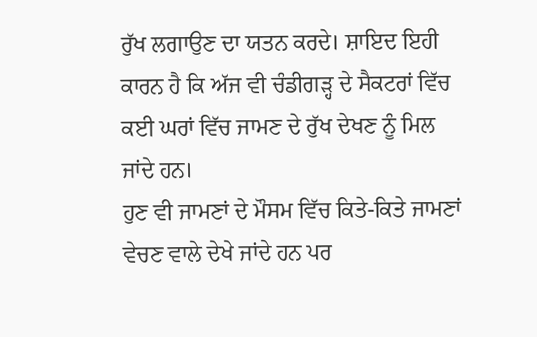ਰੁੱਖ ਲਗਾਉਣ ਦਾ ਯਤਨ ਕਰਦੇ। ਸ਼ਾਇਦ ਇਹੀ ਕਾਰਨ ਹੈ ਕਿ ਅੱਜ ਵੀ ਚੰਡੀਗੜ੍ਹ ਦੇ ਸੈਕਟਰਾਂ ਵਿੱਚ ਕਈ ਘਰਾਂ ਵਿੱਚ ਜਾਮਣ ਦੇ ਰੁੱਖ ਦੇਖਣ ਨੂੰ ਮਿਲ ਜਾਂਦੇ ਹਨ।
ਹੁਣ ਵੀ ਜਾਮਣਾਂ ਦੇ ਮੌਸਮ ਵਿੱਚ ਕਿਤੇ-ਕਿਤੇ ਜਾਮਣਾਂ ਵੇਚਣ ਵਾਲੇ ਦੇਖੇ ਜਾਂਦੇ ਹਨ ਪਰ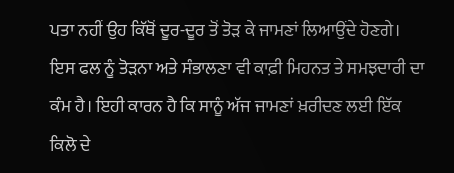ਪਤਾ ਨਹੀਂ ਉਹ ਕਿੱਥੋਂ ਦੂਰ-ਦੂਰ ਤੋਂ ਤੋੜ ਕੇ ਜਾਮਣਾਂ ਲਿਆਉਂਦੇ ਹੋਣਗੇ। ਇਸ ਫਲ ਨੂੰ ਤੋੜਨਾ ਅਤੇ ਸੰਭਾਲਣਾ ਵੀ ਕਾਫ਼ੀ ਮਿਹਨਤ ਤੇ ਸਮਝਦਾਰੀ ਦਾ ਕੰਮ ਹੈ। ਇਹੀ ਕਾਰਨ ਹੈ ਕਿ ਸਾਨੂੰ ਅੱਜ ਜਾਮਣਾਂ ਖ਼ਰੀਦਣ ਲਈ ਇੱਕ ਕਿਲੋ ਦੇ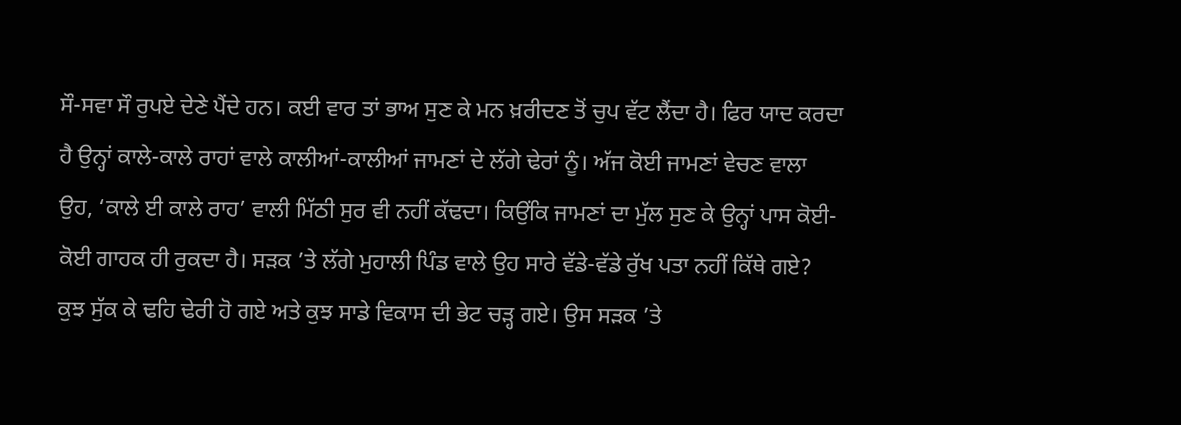ਸੌ-ਸਵਾ ਸੌ ਰੁਪਏ ਦੇਣੇ ਪੈਂਦੇ ਹਨ। ਕਈ ਵਾਰ ਤਾਂ ਭਾਅ ਸੁਣ ਕੇ ਮਨ ਖ਼ਰੀਦਣ ਤੋਂ ਚੁਪ ਵੱਟ ਲੈਂਦਾ ਹੈ। ਫਿਰ ਯਾਦ ਕਰਦਾ ਹੈ ਉਨ੍ਹਾਂ ਕਾਲੇ-ਕਾਲੇ ਰਾਹਾਂ ਵਾਲੇ ਕਾਲੀਆਂ-ਕਾਲੀਆਂ ਜਾਮਣਾਂ ਦੇ ਲੱਗੇ ਢੇਰਾਂ ਨੂੰ। ਅੱਜ ਕੋਈ ਜਾਮਣਾਂ ਵੇਚਣ ਵਾਲਾ ਉਹ, ‘ਕਾਲੇ ਈ ਕਾਲੇ ਰਾਹ’ ਵਾਲੀ ਮਿੱਠੀ ਸੁਰ ਵੀ ਨਹੀਂ ਕੱਢਦਾ। ਕਿਉਂਕਿ ਜਾਮਣਾਂ ਦਾ ਮੁੱਲ ਸੁਣ ਕੇ ਉਨ੍ਹਾਂ ਪਾਸ ਕੋਈ-ਕੋਈ ਗਾਹਕ ਹੀ ਰੁਕਦਾ ਹੈ। ਸੜਕ ’ਤੇ ਲੱਗੇ ਮੁਹਾਲੀ ਪਿੰਡ ਵਾਲੇ ਉਹ ਸਾਰੇ ਵੱਡੇ-ਵੱਡੇ ਰੁੱਖ ਪਤਾ ਨਹੀਂ ਕਿੱਥੇ ਗਏ? ਕੁਝ ਸੁੱਕ ਕੇ ਢਹਿ ਢੇਰੀ ਹੋ ਗਏ ਅਤੇ ਕੁਝ ਸਾਡੇ ਵਿਕਾਸ ਦੀ ਭੇਟ ਚੜ੍ਹ ਗਏ। ਉਸ ਸੜਕ ’ਤੇ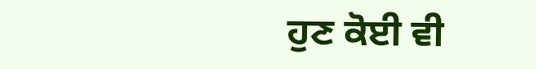ਹੁਣ ਕੋਈ ਵੀ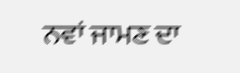ਨਵਾਂ ਜਾਮਣ ਦਾ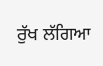ਰੁੱਖ ਲੱਗਿਆ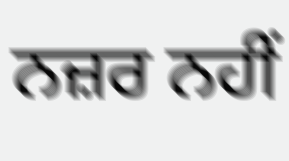ਨਜ਼ਰ ਨਹੀਂ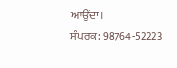ਆਉਂਦਾ।
ਸੰਪਰਕ: 98764-52223